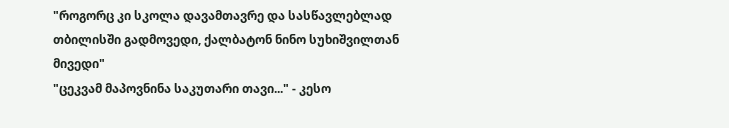"როგორც კი სკოლა დავამთავრე და სასწავლებლად თბილისში გადმოვედი, ქალბატონ ნინო სუხიშვილთან მივედი"
"ცეკვამ მაპოვნინა საკუთარი თავი..." - კესო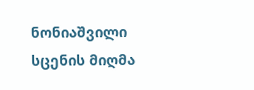ნონიაშვილი სცენის მიღმა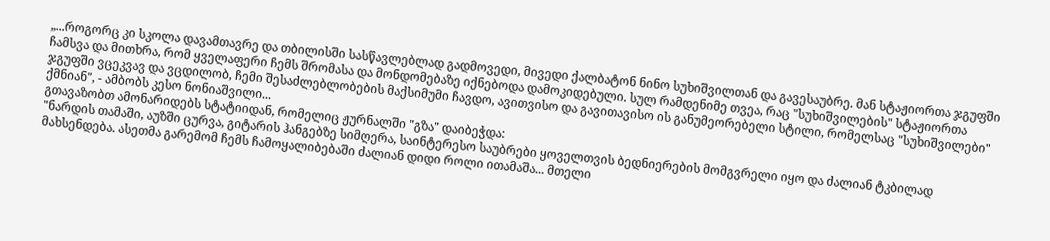„...როგორც კი სკოლა დავამთავრე და თბილისში სასწავლებლად გადმოვედი, მივედი ქალბატონ ნინო სუხიშვილთან და გავესაუბრე. მან სტაჟიორთა ჯგუფში ჩამსვა და მითხრა, რომ ყველაფერი ჩემს შრომასა და მონდომებაზე იქნებოდა დამოკიდებული. სულ რამდენიმე თვეა, რაც "სუხიშვილების" სტაჟიორთა ჯგუფში ვცეკვავ და ვცდილობ, ჩემი შესაძლებლობების მაქსიმუმი ჩავდო, ავითვისო და გავითავისო ის განუმეორებელი სტილი, რომელსაც "სუხიშვილები" ქმნიან", - ამბობს კესო ნონიაშვილი...
გთავაზობთ ამონარიდებს სტატიიდან, რომელიც ჟურნალში "გზა" დაიბეჭდა:
"ნარდის თამაში, აუზში ცურვა, გიტარის ჰანგებზე სიმღერა, საინტერესო საუბრები ყოველთვის ბედნიერების მომგვრელი იყო და ძალიან ტკბილად მახსენდება. ასეთმა გარემომ ჩემს ჩამოყალიბებაში ძალიან დიდი როლი ითამაშა... მთელი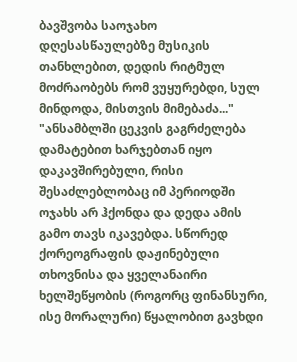ბავშვობა საოჯახო დღესასწაულებზე მუსიკის თანხლებით, დედის რიტმულ მოძრაობებს რომ ვუყურებდი, სულ მინდოდა, მისთვის მიმებაძა..."
"ანსამბლში ცეკვის გაგრძელება დამატებით ხარჯებთან იყო დაკავშირებული, რისი შესაძლებლობაც იმ პერიოდში ოჯახს არ ჰქონდა და დედა ამის გამო თავს იკავებდა. სწორედ ქორეოგრაფის დაჟინებული თხოვნისა და ყველანაირი ხელშეწყობის (როგორც ფინანსური, ისე მორალური) წყალობით გავხდი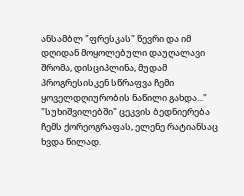ანსამბლ "ფრესკას" წევრი და იმ დღიდან მოყოლებული დაუღალავი შრომა, დისციპლინა, მუდამ პროგრესისკენ სწრაფვა ჩემი ყოველდღიურობის ნაწილი გახდა..."
"სუხიშვილებში" ცეკვის ბედნიერება ჩემს ქორეოგრაფას, ელენე რატიანსაც ხვდა წილად.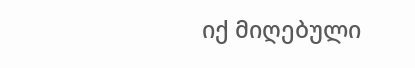იქ მიღებული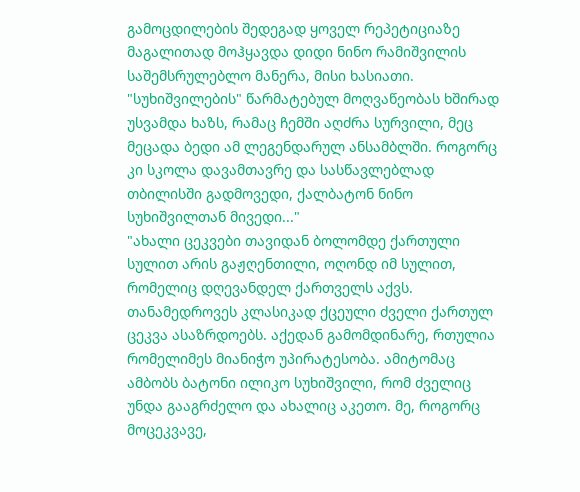გამოცდილების შედეგად ყოველ რეპეტიციაზე მაგალითად მოჰყავდა დიდი ნინო რამიშვილის საშემსრულებლო მანერა, მისი ხასიათი. "სუხიშვილების" წარმატებულ მოღვაწეობას ხშირად უსვამდა ხაზს, რამაც ჩემში აღძრა სურვილი, მეც მეცადა ბედი ამ ლეგენდარულ ანსამბლში. როგორც კი სკოლა დავამთავრე და სასწავლებლად თბილისში გადმოვედი, ქალბატონ ნინო სუხიშვილთან მივედი..."
"ახალი ცეკვები თავიდან ბოლომდე ქართული სულით არის გაჟღენთილი, ოღონდ იმ სულით, რომელიც დღევანდელ ქართველს აქვს. თანამედროვეს კლასიკად ქცეული ძველი ქართულ ცეკვა ასაზრდოებს. აქედან გამომდინარე, რთულია რომელიმეს მიანიჭო უპირატესობა. ამიტომაც ამბობს ბატონი ილიკო სუხიშვილი, რომ ძველიც უნდა გააგრძელო და ახალიც აკეთო. მე, როგორც მოცეკვავე,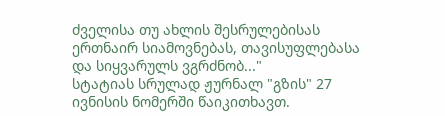ძველისა თუ ახლის შესრულებისას ერთნაირ სიამოვნებას, თავისუფლებასა და სიყვარულს ვგრძნობ..."
სტატიას სრულად ჟურნალ "გზის" 27 ივნისის ნომერში წაიკითხავთ.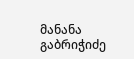მანანა გაბრიჭიძე